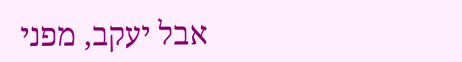אבל יעקב, מפני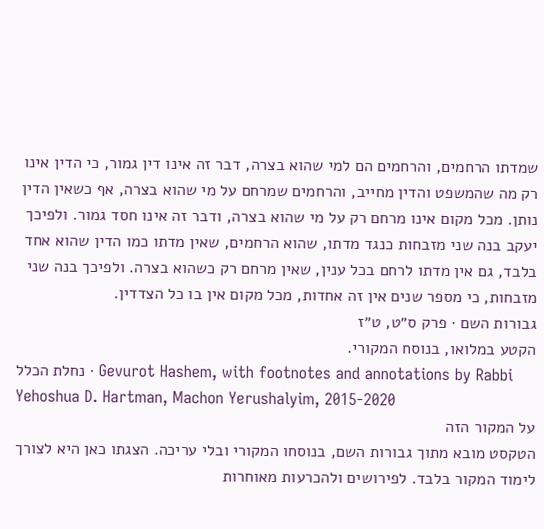שמדתו הרחמים, והרחמים הם למי שהוא בצרה, דבר זה אינו דין גמור, כי הדין אינו רק מה שהמשפט והדין מחייב, והרחמים שמרחם על מי שהוא בצרה, אף כשאין הדין נותן. מכל מקום אינו מרחם רק על מי שהוא בצרה, ודבר זה אינו חסד גמור. ולפיכך יעקב בנה שני מזבחות כנגד מדתו, שהוא הרחמים, שאין מדתו כמו הדין שהוא אחד בלבד, גם אין מדתו לרחם בכל ענין, שאין מרחם רק כשהוא בצרה. ולפיכך בנה שני מזבחות, כי מספר שנים אין זה אחדות, מכל מקום אין בו כל הצדדין.
גבורות השם · פרק ס״ט, ט״ז
הקטע במלואו, בנוסח המקורי.
נחלת הכלל · Gevurot Hashem, with footnotes and annotations by Rabbi Yehoshua D. Hartman, Machon Yerushalyim, 2015-2020
על המקור הזה
הטקסט מובא מתוך גבורות השם, בנוסחו המקורי ובלי עריכה. הצגתו כאן היא לצורך לימוד המקור בלבד. לפירושים ולהכרעות מאוחרות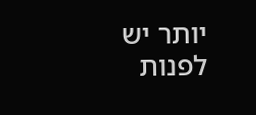יותר יש לפנות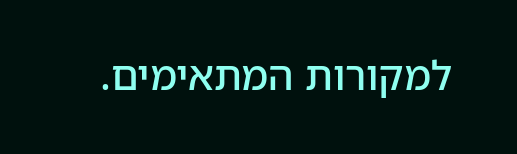למקורות המתאימים.